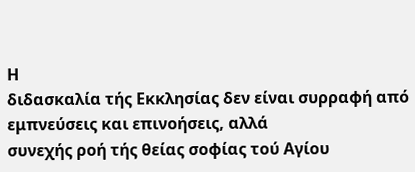Η
διδασκαλία τής Εκκλησίας δεν είναι συρραφή από εμπνεύσεις και επινοήσεις, αλλά
συνεχής ροή τής θείας σοφίας τού Αγίου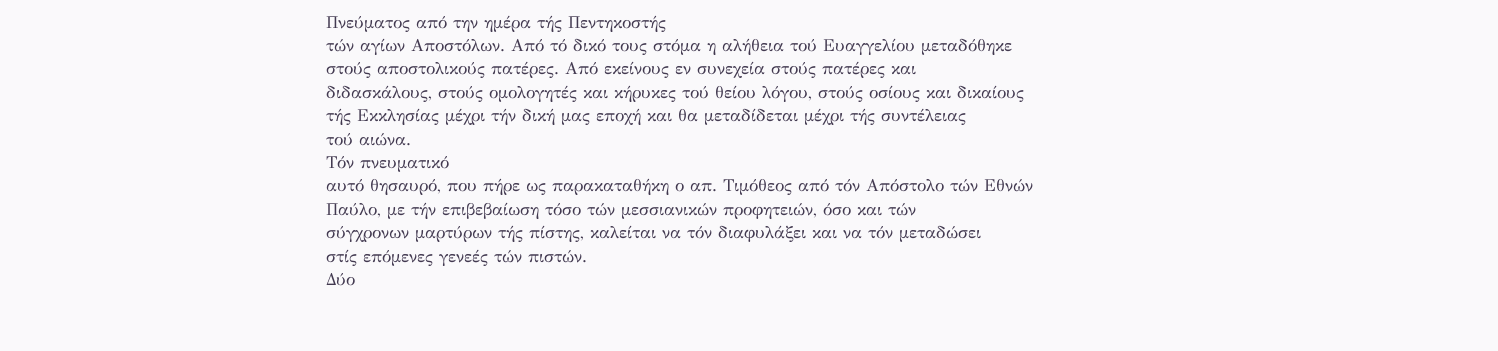Πνεύματος από την ημέρα τής Πεντηκοστής
τών αγίων Αποστόλων. Από τό δικό τους στόμα η αλήθεια τού Ευαγγελίου μεταδόθηκε
στούς αποστολικούς πατέρες. Από εκείνους εν συνεχεία στούς πατέρες και
διδασκάλους, στούς ομολογητές και κήρυκες τού θείου λόγου, στούς οσίους και δικαίους
τής Εκκλησίας μέχρι τήν δική μας εποχή και θα μεταδίδεται μέχρι τής συντέλειας
τού αιώνα.
Τόν πνευματικό
αυτό θησαυρό, που πήρε ως παρακαταθήκη ο απ. Τιμόθεος από τόν Απόστολο τών Εθνών
Παύλο, με τήν επιβεβαίωση τόσο τών μεσσιανικών προφητειών, όσο και τών
σύγχρονων μαρτύρων τής πίστης, καλείται να τόν διαφυλάξει και να τόν μεταδώσει
στίς επόμενες γενεές τών πιστών.
Δύο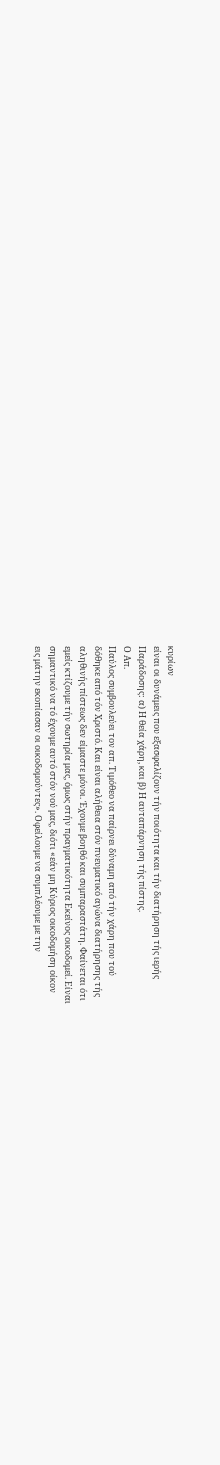κυρίων
είναι οι δυνάμεις που εξασφαλίζουν τήν ποιότητα και τήν διατήρηση τής ιερής
Παράδοσης: α) Η θεία χάρη, και β) Η αυταπάρνηση τής πίστης.
Ο Απ.
Παύλος συμβουλεύει τον απ. Τιμόθεο να παίρνει δύναμη από τήν χάρη που τού
δόθηκε από τόν Χριστό. Και είναι αλήθεια στόν πνευματικό αγώνα διατήρησης τής
αληθινής πίστεως δεν είμαστε μόνοι. Έχουμε βοηθό και συμπαραστάτη. Φαίνεται ότι
εμείς κτίζουμε τήν σωτηρία μας, όμως στήν πραγματικότητα Εκείνος οικοδομεί. Είναι
σημαντικό να τό έχουμε αυτό στόν νού μας, διότι «εάν μη Κύριος οικοδομήση οίκον
εις μάτην εκοπίασαν οι οικοδομούντες». Οφείλουμε να συμπλέουμε με την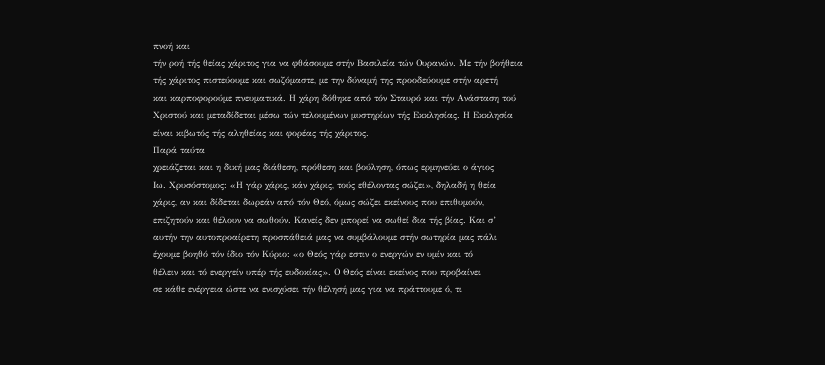πνοή και
τήν ροή τής θείας χάριτος για να φθάσουμε στήν Βασιλεία τών Ουρανών. Με τήν βοήθεια
τής χάριτος πιστεύουμε και σωζόμαστε, με την δύναμή της προοδεύουμε στήν αρετή
και καρποφορούμε πνευματικά. Η χάρη δόθηκε από τόν Σταυρό και τήν Ανάσταση τού
Χριστού και μεταδίδεται μέσω τών τελουμένων μυστηρίων τής Εκκλησίας. Η Εκκλησία
είναι κιβωτός τής αληθείας και φορέας τής χάριτος.
Παρά ταύτα
χρειάζεται και η δική μας διάθεση, πρόθεση και βούληση, όπως ερμηνεύει ο άγιος
Ιω. Χρυσόστομος: «Η γάρ χάρις, κάν χάρις, τούς εθέλοντας σώζει», δηλαδή η θεία
χάρις, αν και δίδεται δωρεάν από τόν Θεό, όμως σώζει εκείνους που επιθυμούν,
επιζητούν και θέλουν να σωθούν. Κανείς δεν μπορεί να σωθεί δια τής βίας. Και σ’
αυτήν την αυτοπροαίρετη προσπάθειά μας να συμβάλουμε στήν σωτηρία μας πάλι
έχουμε βοηθό τόν ίδιο τόν Κύριο: «ο Θεός γάρ εστιν ο ενεργών εν υμίν και τό
θέλειν και τό ενεργείν υπέρ τής ευδοκίας». Ο Θεός είναι εκείνος που προβαίνει
σε κάθε ενέργεια ώστε να ενισχύσει τήν θέλησή μας για να πράττουμε ό, τι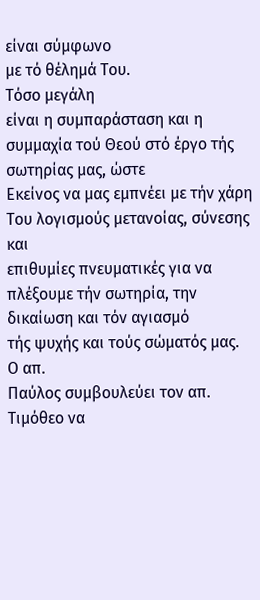είναι σύμφωνο
με τό θέλημά Του.
Τόσο μεγάλη
είναι η συμπαράσταση και η συμμαχία τού Θεού στό έργο τής σωτηρίας μας, ώστε
Εκείνος να μας εμπνέει με τήν χάρη Του λογισμούς μετανοίας, σύνεσης και
επιθυμίες πνευματικές για να πλέξουμε τήν σωτηρία, την δικαίωση και τόν αγιασμό
τής ψυχής και τούς σώματός μας.
Ο απ.
Παύλος συμβουλεύει τον απ. Τιμόθεο να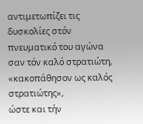αντιμετωπίζει τις δυσκολίες στόν
πνευματικό του αγώνα σαν τόν καλό στρατιώτη, «κακοπάθησον ως καλός στρατιώτης»,
ώστε και τήν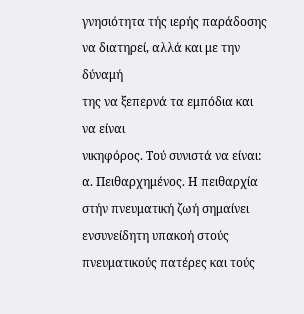γνησιότητα τής ιερής παράδοσης να διατηρεί, αλλά και με την δύναμή
της να ξεπερνά τα εμπόδια και να είναι
νικηφόρος. Τού συνιστά να είναι:
α. Πειθαρχημένος. Η πειθαρχία στήν πνευματική ζωή σημαίνει
ενσυνείδητη υπακοή στούς πνευματικούς πατέρες και τούς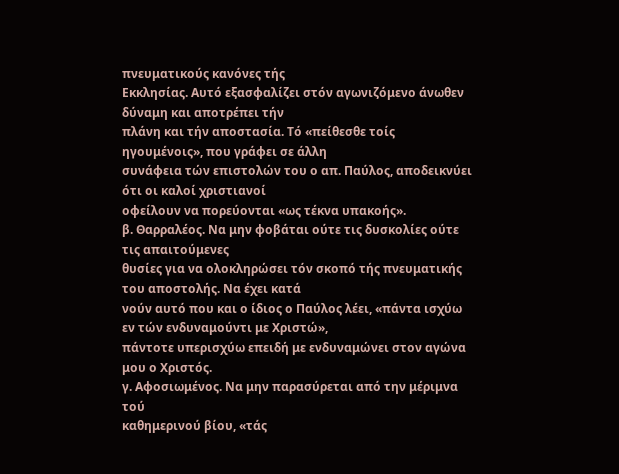πνευματικούς κανόνες τής
Εκκλησίας. Αυτό εξασφαλίζει στόν αγωνιζόμενο άνωθεν δύναμη και αποτρέπει τήν
πλάνη και τήν αποστασία. Τό «πείθεσθε τοίς ηγουμένοις», που γράφει σε άλλη
συνάφεια τών επιστολών του ο απ. Παύλος, αποδεικνύει ότι οι καλοί χριστιανοί
οφείλουν να πορεύονται «ως τέκνα υπακοής».
β. Θαρραλέος. Να μην φοβάται ούτε τις δυσκολίες ούτε τις απαιτούμενες
θυσίες για να ολοκληρώσει τόν σκοπό τής πνευματικής του αποστολής. Να έχει κατά
νούν αυτό που και ο ίδιος ο Παύλος λέει, «πάντα ισχύω εν τών ενδυναμούντι με Χριστώ»,
πάντοτε υπερισχύω επειδή με ενδυναμώνει στον αγώνα μου ο Χριστός.
γ. Αφοσιωμένος. Να μην παρασύρεται από την μέριμνα τού
καθημερινού βίου, «τάς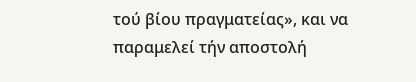τού βίου πραγματείας», και να παραμελεί τήν αποστολή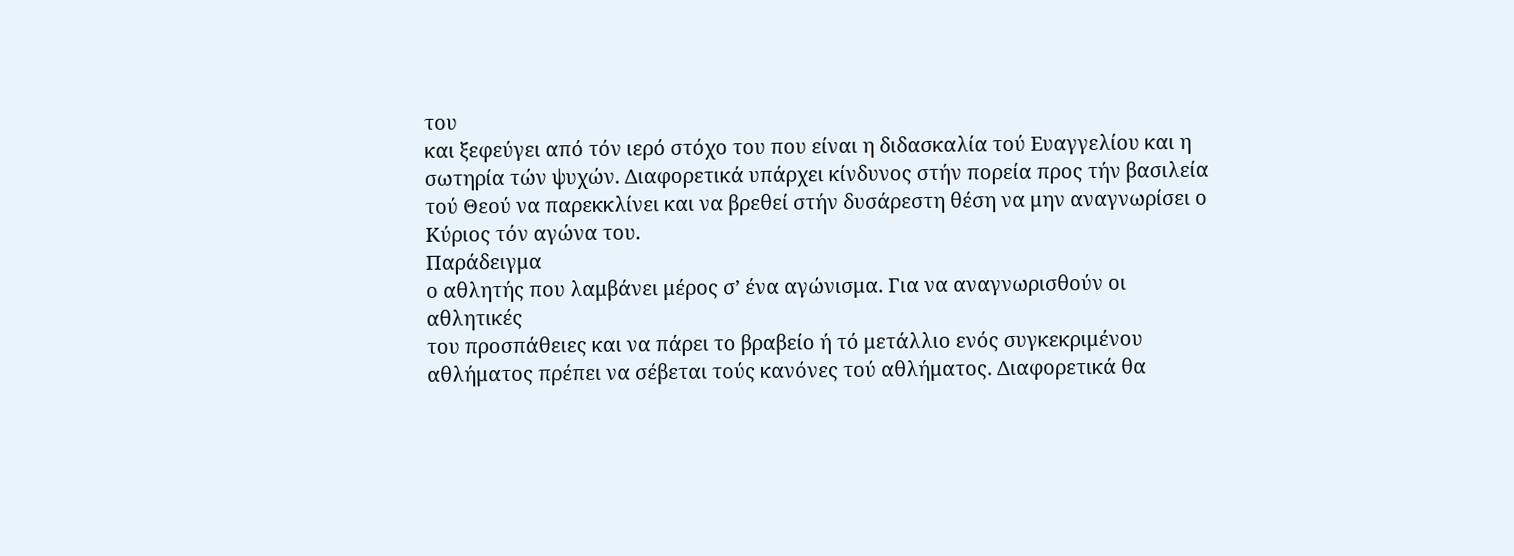του
και ξεφεύγει από τόν ιερό στόχο του που είναι η διδασκαλία τού Ευαγγελίου και η
σωτηρία τών ψυχών. Διαφορετικά υπάρχει κίνδυνος στήν πορεία προς τήν βασιλεία
τού Θεού να παρεκκλίνει και να βρεθεί στήν δυσάρεστη θέση να μην αναγνωρίσει ο
Κύριος τόν αγώνα του.
Παράδειγμα
ο αθλητής που λαμβάνει μέρος σ’ ένα αγώνισμα. Για να αναγνωρισθούν οι αθλητικές
του προσπάθειες και να πάρει το βραβείο ή τό μετάλλιο ενός συγκεκριμένου
αθλήματος πρέπει να σέβεται τούς κανόνες τού αθλήματος. Διαφορετικά θα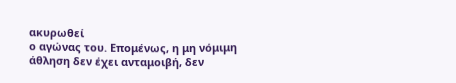ακυρωθεί
ο αγώνας του. Επομένως, η μη νόμιμη άθληση δεν έχει ανταμοιβή, δεν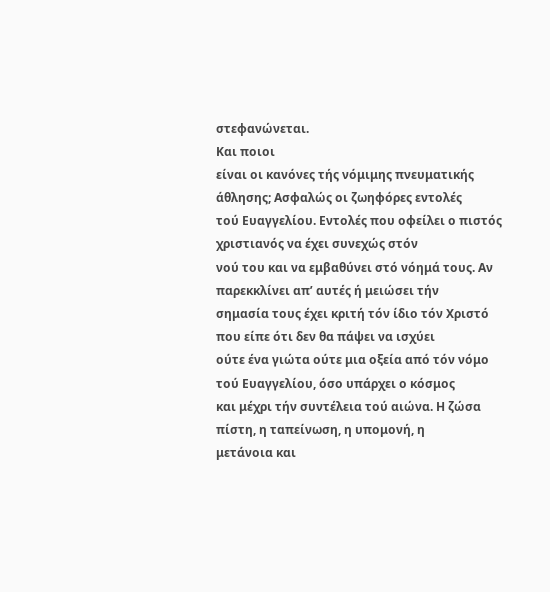στεφανώνεται.
Και ποιοι
είναι οι κανόνες τής νόμιμης πνευματικής άθλησης; Ασφαλώς οι ζωηφόρες εντολές
τού Ευαγγελίου. Εντολές που οφείλει ο πιστός χριστιανός να έχει συνεχώς στόν
νού του και να εμβαθύνει στό νόημά τους. Αν παρεκκλίνει απ’ αυτές ή μειώσει τήν
σημασία τους έχει κριτή τόν ίδιο τόν Χριστό που είπε ότι δεν θα πάψει να ισχύει
ούτε ένα γιώτα ούτε μια οξεία από τόν νόμο τού Ευαγγελίου, όσο υπάρχει ο κόσμος
και μέχρι τήν συντέλεια τού αιώνα. Η ζώσα πίστη, η ταπείνωση, η υπομονή, η
μετάνοια και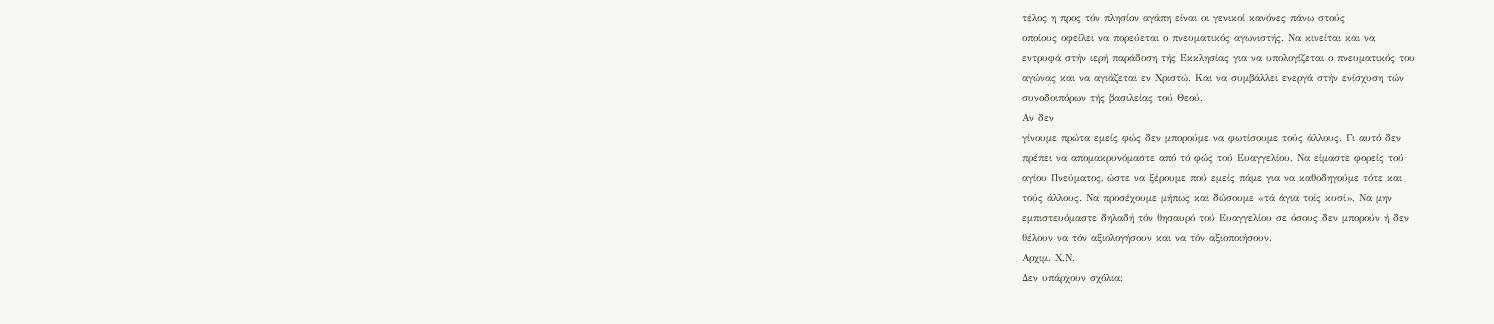τέλος η προς τόν πλησίον αγάπη είναι οι γενικοί κανόνες πάνω στούς
οποίους οφείλει να πορεύεται ο πνευματικός αγωνιστής. Να κινείται και να
εντρυφά στήν ιερή παράδοση τής Εκκλησίας για να υπολογίζεται ο πνευματικός του
αγώνας και να αγιάζεται εν Χριστώ. Και να συμβάλλει ενεργά στήν ενίσχυση τών
συνοδοιπόρων τής βασιλείας τού Θεού.
Αν δεν
γίνουμε πρώτα εμείς φώς δεν μπορούμε να φωτίσουμε τούς άλλους. Γι αυτό δεν
πρέπει να απομακρυνόμαστε από τό φώς τού Ευαγγελίου. Να είμαστε φορείς τού
αγίου Πνεύματος, ώστε να ξέρουμε πού εμείς πάμε για να καθοδηγούμε τότε και
τούς άλλους. Να προσέχουμε μήπως και δώσουμε «τά άγια τοίς κυσί». Να μην
εμπιστευόμαστε δηλαδή τόν θησαυρό τού Ευαγγελίου σε όσους δεν μπορούν ή δεν
θέλουν να τόν αξιολογήσουν και να τόν αξιοποιήσουν.
Αρχιμ. Χ.Ν.
Δεν υπάρχουν σχόλια: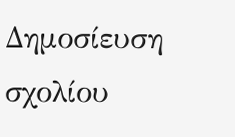Δημοσίευση σχολίου